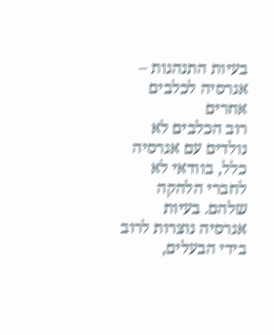בעיות התנהגות – אגרסיה לכלבים אחרים
רוב הכלבים לא נולדים עם אגרסיה כלל, בוודאי לא לחברי הלהקה שלהם. בעיות אגרסיה נוצרות לרוב בידי הבעלים,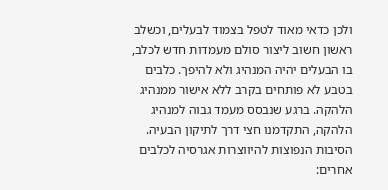ולכן כדאי מאוד לטפל בצמוד לבעלים, וכשלב ראשון חשוב ליצור סולם מעמדות חדש לכלב, בו הבעלים יהיה המנהיג ולא להיפך. כלבים בטבע לא פותחים בקרב ללא אישור ממנהיג הלהקה. ברגע שנבסס מעמד גבוה למנהיג הלהקה, התקדמנו חצי דרך לתיקון הבעיה.
הסיבות הנפוצות להיווצרות אגרסיה לכלבים אחרים: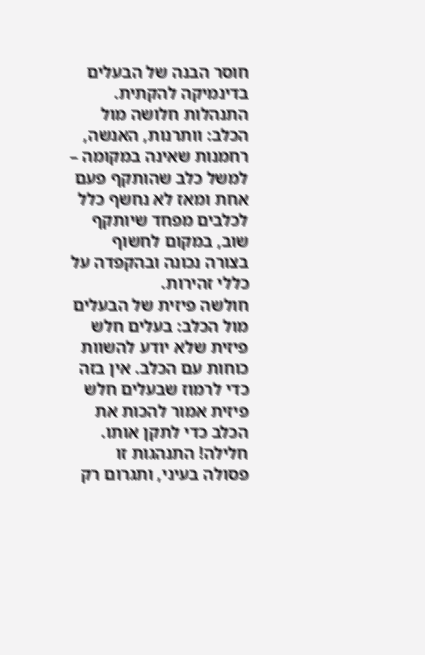חוסר הבנה של הבעלים בדינמיקה להקתית.
התנהלות חלושה מול הכלב: וותרנות, האנשה, רחמנות שאינה במקומה – למשל כלב שהותקף פעם אחת ומאז לא נחשף כלל לכלבים מפחד שיותקף שוב, במקום לחשוף בצורה נכונה ובהקפדה על כללי זהירות.
חולשה פיזית של הבעלים מול הכלב: בעלים חלש פיזית שלא יודע להשוות כוחות עם הכלב. אין בזה כדי לרמוז שבעלים חלש פיזית אמור להכות את הכלב כדי לתקן אותו. חלילה! התנהגות זו פסולה בעיני, ותגרום רק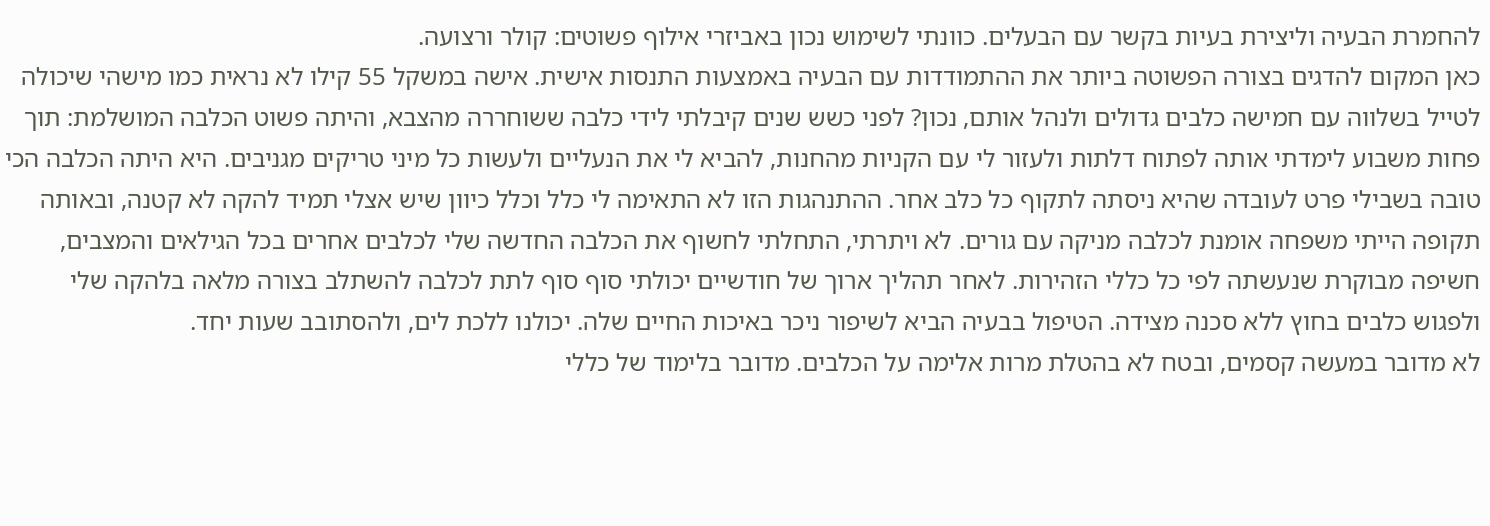להחמרת הבעיה וליצירת בעיות בקשר עם הבעלים. כוונתי לשימוש נכון באביזרי אילוף פשוטים: קולר ורצועה.
כאן המקום להדגים בצורה הפשוטה ביותר את ההתמודדות עם הבעיה באמצעות התנסות אישית. אישה במשקל 55 קילו לא נראית כמו מישהי שיכולה לטייל בשלווה עם חמישה כלבים גדולים ולנהל אותם, נכון? לפני כשש שנים קיבלתי לידי כלבה ששוחררה מהצבא, והיתה פשוט הכלבה המושלמת: תוך פחות משבוע לימדתי אותה לפתוח דלתות ולעזור לי עם הקניות מהחנות, להביא לי את הנעליים ולעשות כל מיני טריקים מגניבים. היא היתה הכלבה הכי טובה בשבילי פרט לעובדה שהיא ניסתה לתקוף כל כלב אחר. ההתנהגות הזו לא התאימה לי כלל וכלל כיוון שיש אצלי תמיד להקה לא קטנה, ובאותה תקופה הייתי משפחה אומנת לכלבה מניקה עם גורים. לא ויתרתי, התחלתי לחשוף את הכלבה החדשה שלי לכלבים אחרים בכל הגילאים והמצבים, חשיפה מבוקרת שנעשתה לפי כל כללי הזהירות. לאחר תהליך ארוך של חודשיים יכולתי סוף סוף לתת לכלבה להשתלב בצורה מלאה בלהקה שלי ולפגוש כלבים בחוץ ללא סכנה מצידה. הטיפול בבעיה הביא לשיפור ניכר באיכות החיים שלה. יכולנו ללכת לים, ולהסתובב שעות יחד.
לא מדובר במעשה קסמים, ובטח לא בהטלת מרות אלימה על הכלבים. מדובר בלימוד של כללי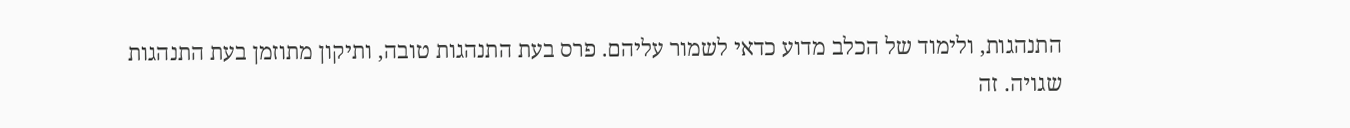התנהגות, ולימוד של הכלב מדוע כדאי לשמור עליהם. פרס בעת התנהגות טובה, ותיקון מתוזמן בעת התנהגות שגויה. זה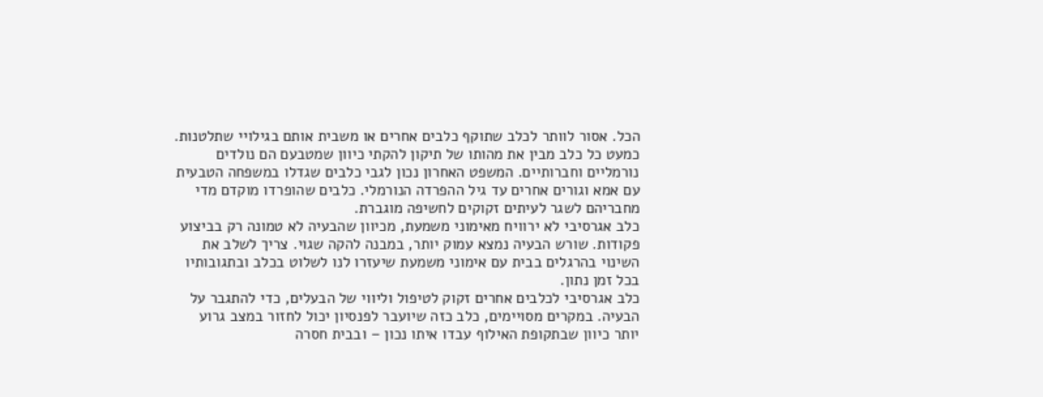הכל. אסור לוותר לכלב שתוקף כלבים אחרים או משבית אותם בגילויי שתלטנות. כמעט כל כלב מבין את מהותו של תיקון להקתי כיוון שמטבעם הם נולדים נורמליים וחברותיים. המשפט האחרון נכון לגבי כלבים שגדלו במשפחה הטבעית עם אמא וגורים אחרים עד גיל ההפרדה הנורמלי. כלבים שהופרדו מוקדם מדי מחבריהם לשגר לעיתים זקוקים לחשיפה מוגברת.
כלב אגרסיבי לא ירוויח מאימוני משמעת, מכיוון שהבעיה לא טמונה רק בביצוע פקודות. שורש הבעיה נמצא עמוק יותר, במבנה להקה שגוי. צריך לשלב את השינוי בהרגלים בבית עם אימוני משמעת שיעזרו לנו לשלוט בכלב ובתגובותיו בכל זמן נתון.
כלב אגרסיבי לכלבים אחרים זקוק לטיפול וליווי של הבעלים, כדי להתגבר על הבעיה. במקרים מסויימים, כלב כזה שיועבר לפנסיון יכול לחזור במצב גרוע יותר כיוון שבתקופת האילוף עבדו איתו נכון – ובבית חסרה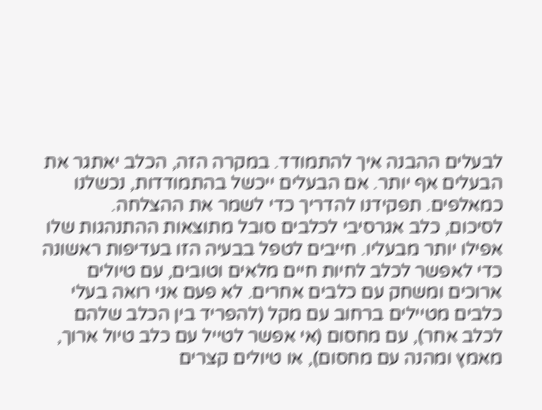לבעלים ההבנה איך להתמודד. במקרה הזה, הכלב יאתגר את הבעלים אף יותר. אם הבעלים ייכשל בהתמודדות, נכשלנו כמאלפים. תפקידנו להדריך כדי לשמר את ההצלחה.
לסיכום, כלב אגרסיבי לכלבים סובל מתוצאות ההתנהגות שלו אפילו יותר מבעליו. חייבים לטפל בבעיה הזו בעדיפות ראשונה כדי לאפשר לכלב לחיות חיים מלאים וטובים, עם טיולים ארוכים ומשחק עם כלבים אחרים. לא פעם אני רואה בעלי כלבים מטיילים ברחוב עם מקל (להפריד בין הכלב שלהם לכלב אחר), עם מחסום (אי אפשר לטייל עם כלב טיול ארוך, מאמץ ומהנה עם מחסום), או טיולים קצרים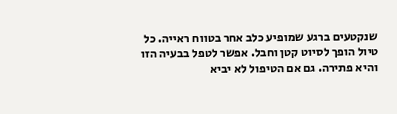שנקטעים ברגע שמופיע כלב אחר בטווח ראייה. כל טיול הופך לסיוט קטן וחבל. אפשר לטפל בבעיה הזו והיא פתירה. גם אם הטיפול לא יביא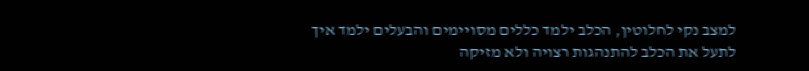למצב נקי לחלוטין, הכלב ילמד כללים מסויימים והבעלים ילמד איך לתעל את הכלב להתנהגות רצויה ולא מזיקה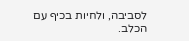לסביבה, ולחיות בכיף עם הכלב.